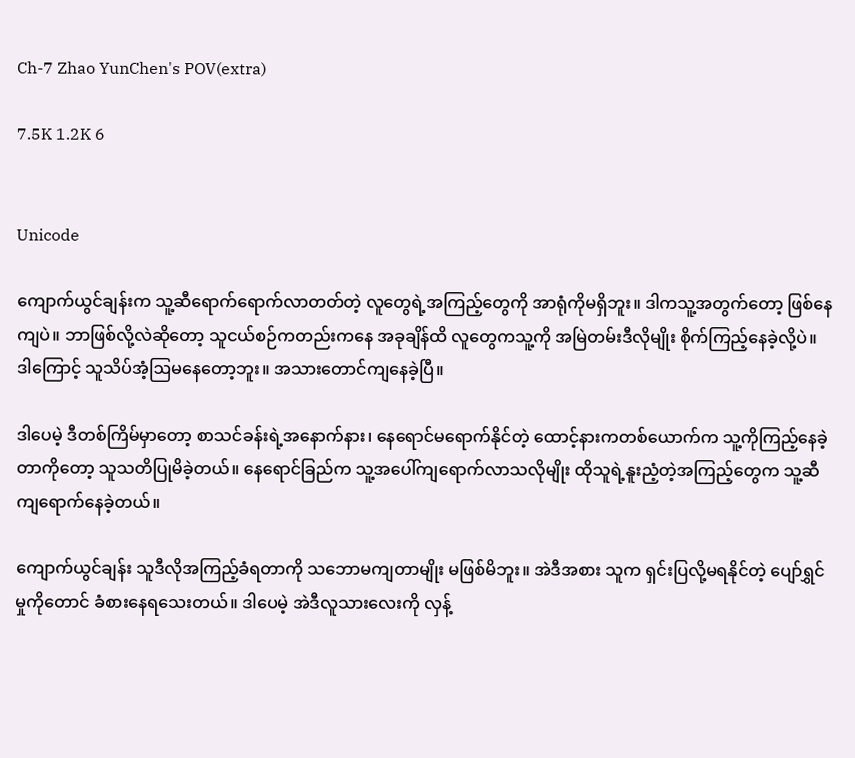Ch-7 Zhao YunChen's POV(extra)

7.5K 1.2K 6


Unicode

ကျောက်ယွင်ချန်းက သူ့ဆီရောက်ရောက်လာတတ်တဲ့ လူတွေရဲ့အကြည့်တွေကို အာရုံကိုမရှိဘူး။ ဒါကသူ့အတွက်တော့ ဖြစ်နေကျပဲ။ ဘာဖြစ်လို့လဲဆိုတော့ သူငယ်စဉ်ကတည်းကနေ အခုချိန်ထိ လူတွေကသူ့ကို အမြဲတမ်းဒီလိုမျိုး စိုက်ကြည့်နေခဲ့လို့ပဲ။ ဒါကြောင့် သူသိပ်အံ့ဩမနေတော့ဘူး။ အသားတောင်ကျနေခဲ့ပြီ။

ဒါပေမဲ့ ဒီတစ်ကြိမ်မှာတော့ စာသင်ခန်းရဲ့အနောက်နား၊ နေရောင်မရောက်နိုင်တဲ့ ထောင့်နားကတစ်ယောက်က သူ့ကိုကြည့်နေခဲ့တာကိုတော့ သူသတိပြုမိခဲ့တယ်။ နေရောင်ခြည်က သူ့အပေါ်ကျရောက်လာသလိုမျိုး ထိုသူရဲ့နူးညံ့တဲ့အကြည့်တွေက သူ့ဆီကျရောက်နေခဲ့တယ်။

ကျောက်ယွင်ချန်း သူဒီလိုအကြည့်ခံရတာကို သဘောမကျတာမျိုး မဖြစ်မိဘူး။ အဲဒီအစား သူက ရှင်းပြလို့မရနိုင်တဲ့ ပျော်ရွှင်မှုကိုတောင် ခံစားနေရသေးတယ်။ ဒါပေမဲ့ အဲဒီလူသားလေးကို လှန့်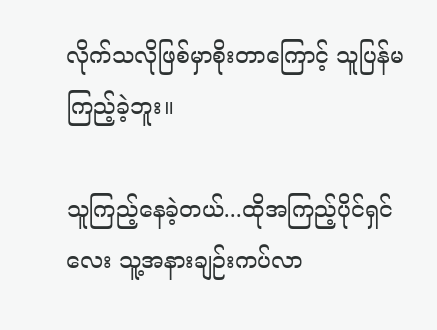လိုက်သလိုဖြစ်မှာစိုးတာကြောင့် သူပြန်မကြည့်ခဲ့ဘူး။

သူကြည့်နေခဲ့တယ်...ထိုအကြည့်ပိုင်ရှင်လေး သူ့အနားချဉ်းကပ်လာ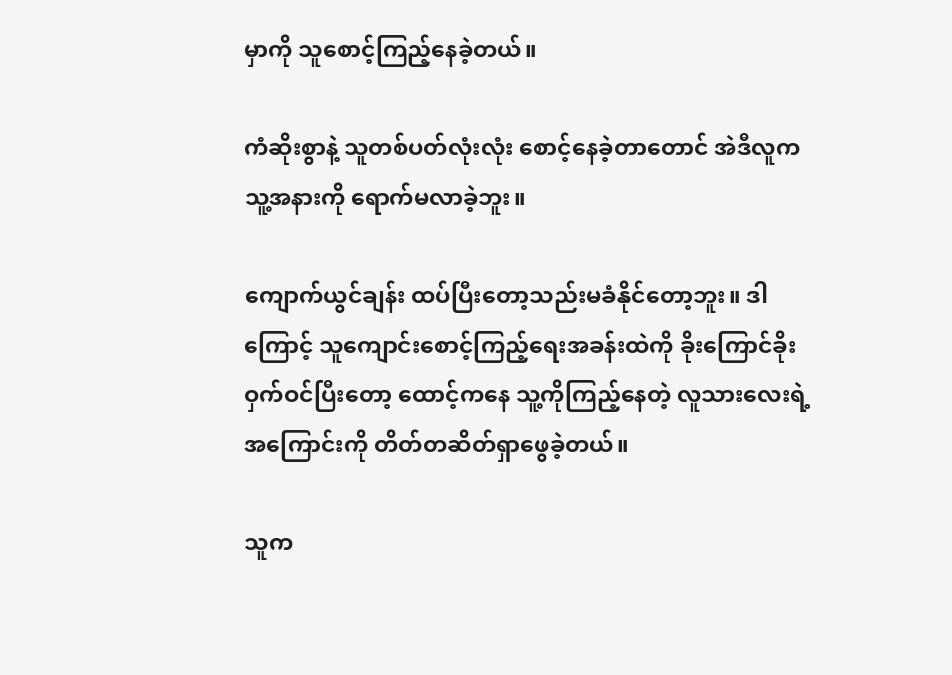မှာကို သူစောင့်ကြည့်နေခဲ့တယ်။

ကံဆိုးစွာနဲ့ သူတစ်ပတ်လုံးလုံး စောင့်နေခဲ့တာတောင် အဲဒီလူက သူ့အနားကို ရောက်မလာခဲ့ဘူး။

ကျောက်ယွင်ချန်း ထပ်ပြီးတော့သည်းမခံနိုင်တော့ဘူး။ ဒါကြောင့် သူကျောင်းစောင့်ကြည့်ရေးအခန်းထဲကို ခိုးကြောင်ခိုးဝှက်ဝင်ပြီးတော့ ထောင့်ကနေ သူ့ကိုကြည့်နေတဲ့ လူသားလေးရဲ့အကြောင်းကို တိတ်တဆိတ်ရှာဖွေခဲ့တယ်။

သူက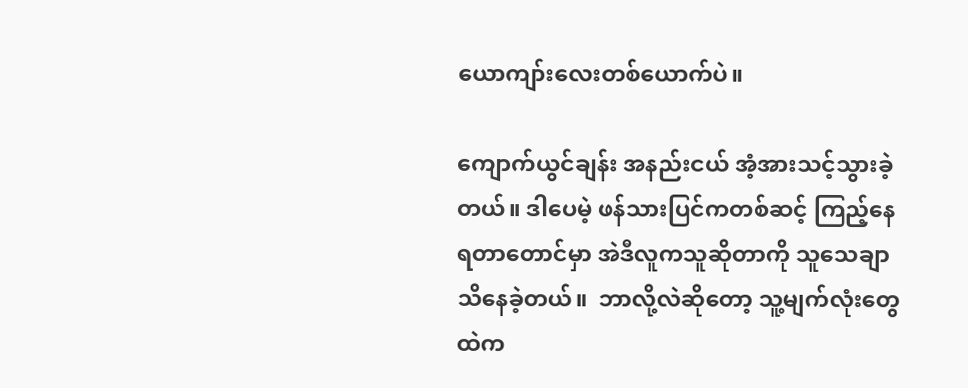ယောကျာ်းလေးတစ်‌ယောက်ပဲ။

ကျောက်ယွင်ချန်း အနည်းငယ် အံ့အားသင့်သွားခဲ့တယ်။ ဒါပေမဲ့ ဖန်သားပြင်ကတစ်ဆင့် ကြည့်နေရတာတောင်မှာ အဲဒီလူကသူဆိုတာကို သူသေချာသိနေခဲ့တယ်။  ဘာလို့လဲဆိုတော့ သူ့မျက်လုံးတွေထဲက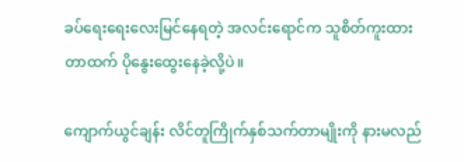ခပ်ရေးရေးလေးမြင်နေရတဲ့ အလင်းရောင်က သူစိတ်ကူးထားတာထက် ပိုနွေးထွေးနေခဲ့လို့ပဲ။

ကျောက်ယွင်ချန်း လိင်တူကြိုက်နှစ်သက်တာမျိုးကို နားမလည်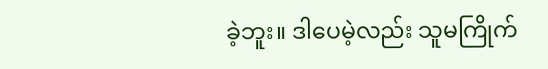ခဲ့ဘူး။ ဒါပေမဲ့လည်း သူမကြိုက်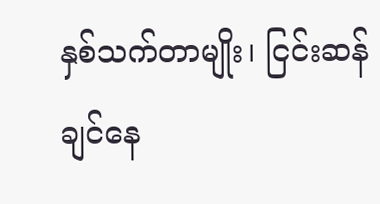နှစ်သက်တာမျိုး၊ ငြင်းဆန်ချင်နေ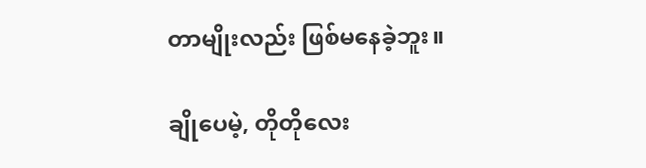တာမျိုးလည်း ဖြစ်မနေခဲ့ဘူး။

ချိုပေမဲ့, တိုတိုလေး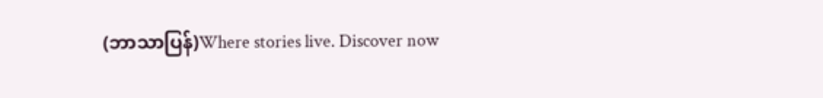(ဘာသာပြန်)Where stories live. Discover now